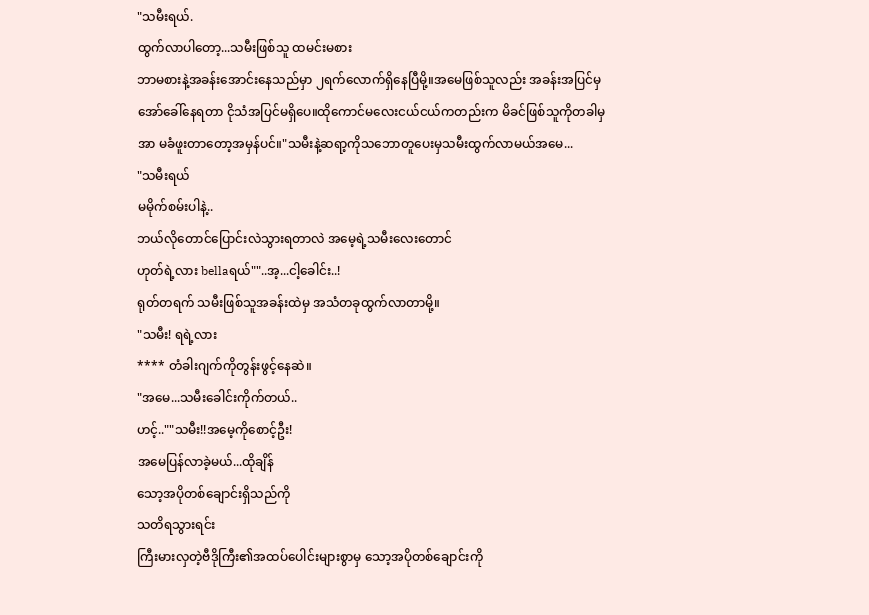"သမီးရယ်.
ထွက်လာပါတော့...သမီးဖြစ်သူ ထမင်းမစား
ဘာမစားနဲ့အခန်းအောင်းနေသည်မှာ ၂ရက်လောက်ရှိနေပြီမို့။အမေဖြစ်သူလည်း အခန်းအပြင်မှ
အော်ခေါ်နေရတာ ငိုသံအပြင်မရှိပေ။ထိုကောင်မလေးငယ်ငယ်ကတည်းက မိခင်ဖြစ်သူကိုတခါမှ
အာ မခံဖူးတာတော့အမှန်ပင်။"သမီးနဲ့ဆရာ့ကိုသဘောတူပေးမှသမီးထွက်လာမယ်အမေ...
"သမီးရယ်
မမိုက်စမ်းပါနဲ့..
ဘယ်လိုတောင်ပြောင်းလဲသွားရတာလဲ အမေ့ရဲ့သမီးလေးတောင်
ဟုတ်ရဲ့လား bellaရယ်""..အ့...ငါ့ခေါင်း..!
ရုတ်တရက် သမီးဖြစ်သူအခန်းထဲမှ အသံတခုထွက်လာတာမို့။
"သမီး! ရရဲ့လား
**** တံခါးဂျက်ကိုတွန်းဖွင့်နေဆဲ။
"အမေ...သမီးခေါင်းကိုက်တယ်..
ဟင့်..""သမီး!!အမေ့ကိုစောင့်ဦး!
အမေပြန်လာခဲ့မယ်...ထိုချိန်
သော့အပိုတစ်ချောင်းရှိသည်ကို
သတိရသွားရင်း
ကြီးမားလှတဲ့ဗီဒိုကြီး၏အထပ်ပေါင်းများစွာမှ သော့အပိုတစ်ချောင်းကို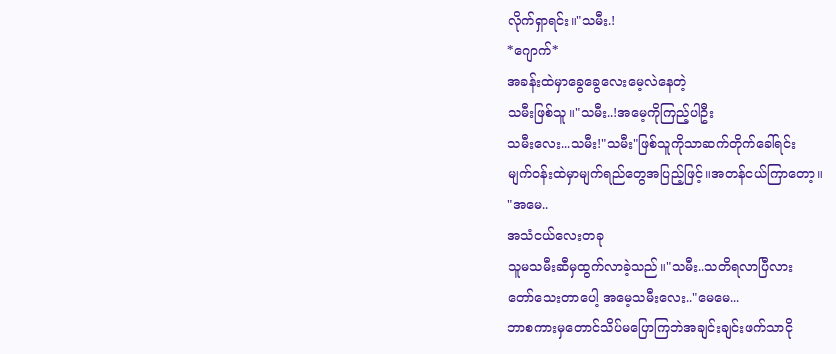လိုက်ရှာရင်း။"သမီး.!
*ဂျောက်*
အခန်းထဲမှာခွေခွေလေးမေ့လဲနေတဲ့
သမီးဖြစ်သူ။"သမီး..!အမေ့ကိုကြည့်ပါဦး
သမီးလေး...သမီး!"သမီး"ဖြစ်သူကိုသာဆက်တိုက်ခေါ်ရင်း
မျက်၀န်းထဲမှာမျက်ရည်တွေအပြည့်ဖြင့်။အတန်ငယ်ကြာတော့။
"အမေ..
အသံငယ်လေးတခု
သူမသမီးဆီမှထွက်လာခဲ့သည်။"သမီး..သတိရလာပြီလား
တော်သေးတာပေါ့ အမေ့သမီးလေး.."မေမေ...
ဘာစကားမှတောင်သိပ်မပြောကြဘဲအချင်းချင်းဖက်သာငို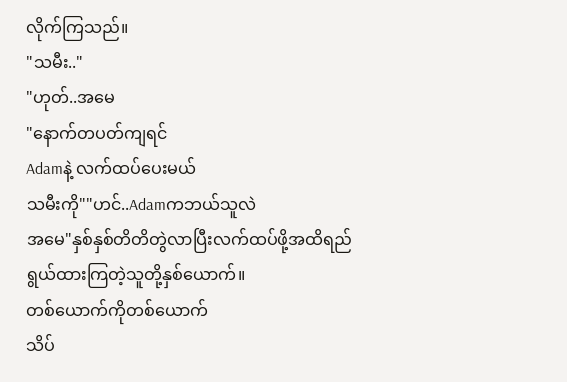လိုက်ကြသည်။
"သမီး.."
"ဟုတ်..အမေ
"နောက်တပတ်ကျရင်
Adamနဲ့ လက်ထပ်ပေးမယ်
သမီးကို""ဟင်..Adamကဘယ်သူလဲ
အမေ"နှစ်နှစ်တိတိတွဲလာပြီးလက်ထပ်ဖို့အထိရည်ရွယ်ထားကြတဲ့သူတို့နှစ်ယောက်။
တစ်ယောက်ကိုတစ်ယောက်
သိပ်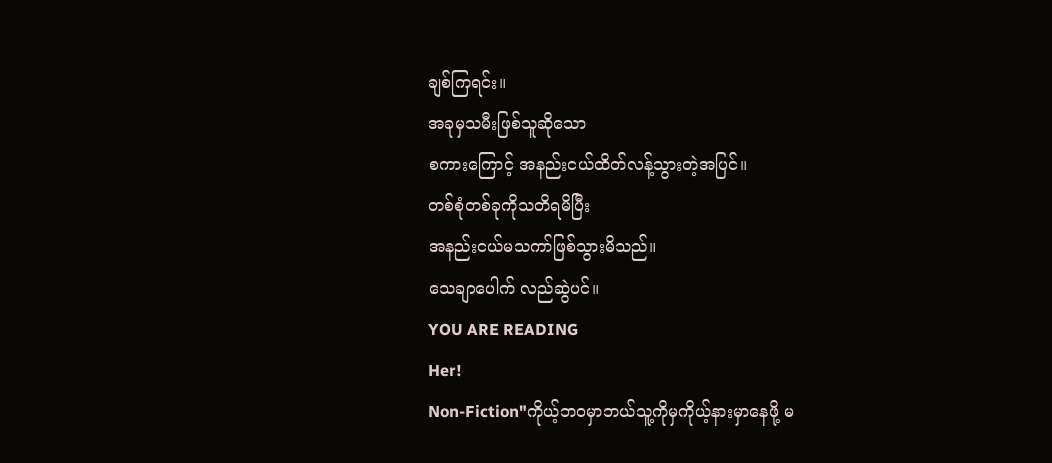ချစ်ကြရင်း။
အခုမှသမီးဖြစ်သူဆိုသော
စကားကြောင့် အနည်းငယ်ထိတ်လန့်သွားတဲ့အပြင်။
တစ်စုံတစ်ခုကိုသတိရမိပြီး
အနည်းငယ်မသကာ်ဖြစ်သွားမိသည်။
သေချာပေါက် လည်ဆွဲပင်။
YOU ARE READING
Her!
Non-Fiction"ကိုယ့်ဘ၀မှာဘယ်သူ့ကိုမှကိုယ့်နားမှာနေဖို့ မ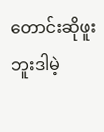တောင်းဆိုဖူးဘူးဒါမဲ့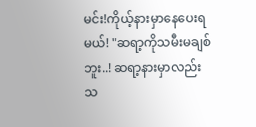မင်း!ကိုယ့်နားမှာနေပေးရမယ်! "ဆရာ့ကိုသမီးမချစ်ဘူး..! ဆရာ့နားမှာလည်းသ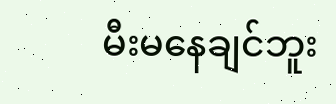မီးမနေချင်ဘူး